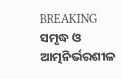BREAKING
ସମୃଦ୍ଧ ଓ ଆତ୍ମନିର୍ଭରଶୀଳ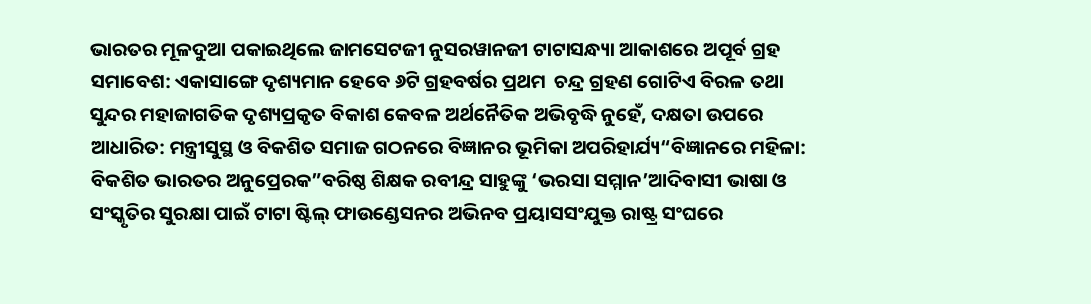ଭାରତର ମୂଳଦୁଆ ପକାଇଥିଲେ ଜାମସେଟଜୀ ନୁସରୱାନଜୀ ଟାଟାସନ୍ଧ୍ୟା ଆକାଶରେ ଅପୂର୍ବ ଗ୍ରହ ସମାବେଶ: ଏକାସାଙ୍ଗେ ଦୃଶ୍ୟମାନ ହେବେ ୬ଟି ଗ୍ରହବର୍ଷର ପ୍ରଥମ  ଚନ୍ଦ୍ର ଗ୍ରହଣ ଗୋଟିଏ ବିରଳ ତଥା ସୁନ୍ଦର ମହାଜାଗତିକ ଦୃଶ୍ୟପ୍ରକୃତ ବିକାଶ କେବଳ ଅର୍ଥନୈତିକ ଅଭିବୃଦ୍ଧି ନୁହେଁ, ଦକ୍ଷତା ଉପରେ ଆଧାରିତ: ମନ୍ତ୍ରୀସୁସ୍ଥ ଓ ବିକଶିତ ସମାଜ ଗଠନରେ ବିଜ୍ଞାନର ଭୂମିକା ଅପରିହାର୍ଯ୍ୟ“ବିଜ୍ଞାନରେ ମହିଳା: ବିକଶିତ ଭାରତର ଅନୁପ୍ରେରକ”ବରିଷ୍ଠ ଶିକ୍ଷକ ରବୀନ୍ଦ୍ର ସାହୁଙ୍କୁ ‘ଭରସା ସମ୍ମାନ’ଆଦିବାସୀ ଭାଷା ଓ ସଂସ୍କୃତିର ସୁରକ୍ଷା ପାଇଁ ଟାଟା ଷ୍ଟିଲ୍ ଫାଉଣ୍ଡେସନର ଅଭିନବ ପ୍ରୟାସସଂଯୁକ୍ତ ରାଷ୍ଟ୍ର ସଂଘରେ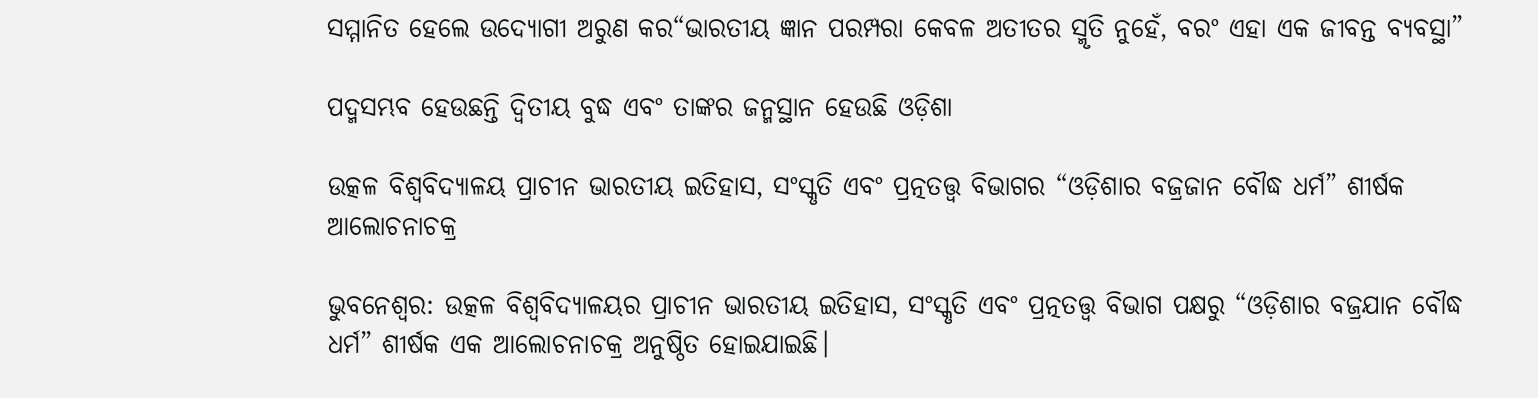ସମ୍ମାନିତ ହେଲେ ଉଦ୍ୟୋଗୀ ଅରୁଣ କର“ଭାରତୀୟ ଜ୍ଞାନ ପରମ୍ପରା କେବଳ ଅତୀତର ସ୍ମୃତି ନୁହେଁ, ବରଂ ଏହା ଏକ ଜୀବନ୍ତ ବ୍ୟବସ୍ଥା”

ପଦ୍ମସମ୍ଭବ ହେଉଛନ୍ତି ଦ୍ୱିତୀୟ ବୁଦ୍ଧ ଏବଂ ତାଙ୍କର ଜନ୍ମସ୍ଥାନ ହେଉଛି ଓଡ଼ିଶା

ଉତ୍କଳ ବିଶ୍ଵବିଦ୍ୟାଳୟ ପ୍ରାଚୀନ ଭାରତୀୟ ଇତିହାସ, ସଂସ୍କୃତି ଏବଂ ପ୍ରତ୍ନତତ୍ତ୍ୱ ବିଭାଗର “ଓଡ଼ିଶାର ବଜ୍ରଜାନ ବୌଦ୍ଧ ଧର୍ମ” ଶୀର୍ଷକ ଆଲୋଚନାଚକ୍ର

ଭୁବନେଶ୍ୱର: ଉତ୍କଳ ବିଶ୍ୱବିଦ୍ୟାଳୟର ପ୍ରାଚୀନ ଭାରତୀୟ ଇତିହାସ, ସଂସ୍କୃତି ଏବଂ ପ୍ରତ୍ନତତ୍ତ୍ୱ ବିଭାଗ ପକ୍ଷରୁ “ଓଡ଼ିଶାର ବଜ୍ରଯାନ ବୌଦ୍ଧ ଧର୍ମ” ଶୀର୍ଷକ ଏକ ଆଲୋଚନାଚକ୍ର ଅନୁଷ୍ଠିତ ହୋଇଯାଇଛି।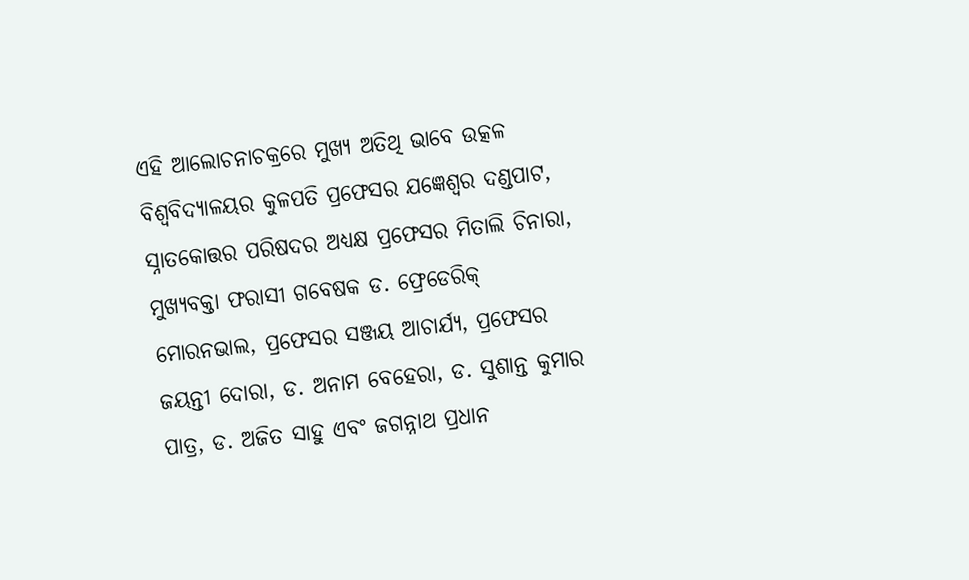ଏହି ଆଲୋଚନାଚକ୍ରରେ ମୁଖ୍ୟ ଅତିଥି ଭାବେ ଉତ୍କଳ ବିଶ୍ୱବିଦ୍ୟାଳୟର କୁଳପତି ପ୍ରଫେସର ଯଜ୍ଞେଶ୍ୱର ଦଣ୍ଡପାଟ, ସ୍ନାତକୋତ୍ତର ପରିଷଦର ଅଧ୍ୟକ୍ଷ ପ୍ରଫେସର ମିତାଲି ଚିନାରା, ମୁଖ୍ୟବକ୍ତା ଫରାସୀ ଗବେଷକ ଡ. ଫ୍ରେଡେରିକ୍ ମୋରନଭାଲ, ପ୍ରଫେସର ସଞ୍ଜୟ ଆଚାର୍ଯ୍ୟ, ପ୍ରଫେସର ଜୟନ୍ତୀ ଦୋରା, ଡ. ଅନାମ ବେହେରା, ଡ. ସୁଶାନ୍ତ କୁମାର ପାତ୍ର, ଡ. ଅଜିତ ସାହୁ ଏବଂ ଜଗନ୍ନାଥ ପ୍ରଧାନ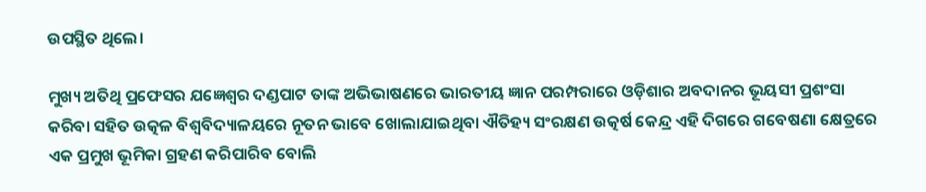ଉପସ୍ଥିତ ଥିଲେ।

ମୁଖ୍ୟ ଅତିଥି ପ୍ରଫେସର ଯଜ୍ଞେଶ୍ୱର ଦଣ୍ଡପାଟ ତାଙ୍କ ଅଭିଭାଷଣରେ ଭାରତୀୟ ଜ୍ଞାନ ପରମ୍ପରାରେ ଓଡ଼ିଶାର ଅବଦାନର ଭୂୟସୀ ପ୍ରଶଂସା କରିବା ସହିତ ଉତ୍କଳ ବିଶ୍ୱବିଦ୍ୟାଳୟରେ ନୂତନ ଭାବେ ଖୋଲାଯାଇଥିବା ଐତିହ୍ୟ ସଂରକ୍ଷଣ ଉତ୍କର୍ଷ କେନ୍ଦ୍ର ଏହି ଦିଗରେ ଗବେଷଣା କ୍ଷେତ୍ରରେ ଏକ ପ୍ରମୁଖ ଭୂମିକା ଗ୍ରହଣ କରିପାରିବ ବୋଲି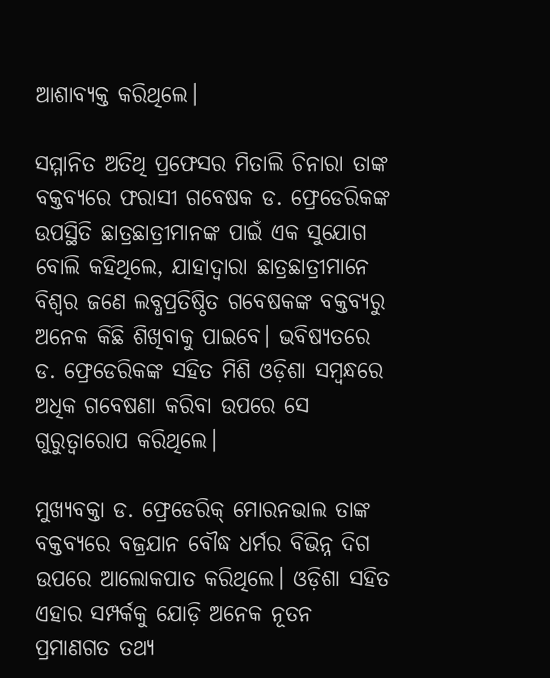ଆଶାବ୍ୟକ୍ତ କରିଥିଲେ।

ସମ୍ମାନିତ ଅତିଥି ପ୍ରଫେସର ମିତାଲି ଚିନାରା ତାଙ୍କ ବକ୍ତବ୍ୟରେ ଫରାସୀ ଗବେଷକ ଡ. ଫ୍ରେଡେରିକଙ୍କ ଉପସ୍ଥିତି ଛାତ୍ରଛାତ୍ରୀମାନଙ୍କ ପାଇଁ ଏକ ସୁଯୋଗ ବୋଲି କହିଥିଲେ, ଯାହାଦ୍ୱାରା ଛାତ୍ରଛାତ୍ରୀମାନେ ବିଶ୍ୱର ଜଣେ ଲବ୍ଧପ୍ରତିଷ୍ଠିତ ଗବେଷକଙ୍କ ବକ୍ତବ୍ୟରୁ ଅନେକ କିଛି ଶିଖିବାକୁ ପାଇବେ। ଭବିଷ୍ୟତରେ ଡ. ଫ୍ରେଡେରିକଙ୍କ ସହିତ ମିଶି ଓଡ଼ିଶା ସମ୍ବନ୍ଧରେ ଅଧିକ ଗବେଷଣା କରିବା ଉପରେ ସେ ଗୁରୁତ୍ୱାରୋପ କରିଥିଲେ।

ମୁଖ୍ୟବକ୍ତା ଡ. ଫ୍ରେଡେରିକ୍ ମୋରନଭାଲ ତାଙ୍କ ବକ୍ତବ୍ୟରେ ବଜ୍ରଯାନ ବୌଦ୍ଧ ଧର୍ମର ବିଭିନ୍ନ ଦିଗ ଉପରେ ଆଲୋକପାତ କରିଥିଲେ। ଓଡ଼ିଶା ସହିତ ଏହାର ସମ୍ପର୍କକୁ ଯୋଡ଼ି ଅନେକ ନୂତନ ପ୍ରମାଣଗତ ତଥ୍ୟ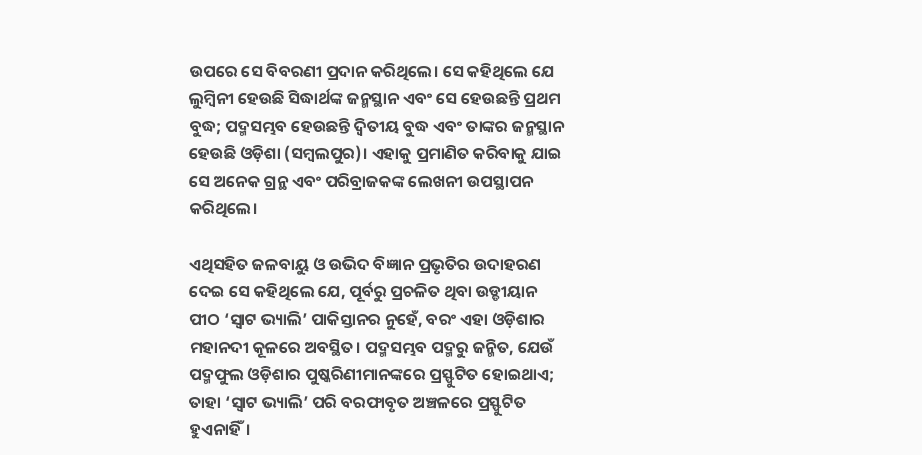ଉପରେ ସେ ବିବରଣୀ ପ୍ରଦାନ କରିଥିଲେ। ସେ କହିଥିଲେ ଯେ ଲୁମ୍ବିନୀ ହେଉଛି ସିଦ୍ଧାର୍ଥଙ୍କ ଜନ୍ମସ୍ଥାନ ଏବଂ ସେ ହେଉଛନ୍ତି ପ୍ରଥମ ବୁଦ୍ଧ; ପଦ୍ମସମ୍ଭବ ହେଉଛନ୍ତି ଦ୍ୱିତୀୟ ବୁଦ୍ଧ ଏବଂ ତାଙ୍କର ଜନ୍ମସ୍ଥାନ ହେଉଛି ଓଡ଼ିଶା (ସମ୍ବଲପୁର)। ଏହାକୁ ପ୍ରମାଣିତ କରିବାକୁ ଯାଇ ସେ ଅନେକ ଗ୍ରନ୍ଥ ଏବଂ ପରିବ୍ରାଜକଙ୍କ ଲେଖନୀ ଉପସ୍ଥାପନ କରିଥିଲେ।

ଏଥିସହିତ ଜଳବାୟୁ ଓ ଉଭିଦ ବିଜ୍ଞାନ ପ୍ରଭୃତିର ଉଦାହରଣ ଦେଇ ସେ କହିଥିଲେ ଯେ, ପୂର୍ବରୁ ପ୍ରଚଳିତ ଥିବା ଉଡ୍ଡୀୟାନ ପୀଠ ‘ସ୍ୱାଟ ଭ୍ୟାଲି’ ପାକିସ୍ତାନର ନୁହେଁ, ବରଂ ଏହା ଓଡ଼ିଶାର ମହାନଦୀ କୂଳରେ ଅବସ୍ଥିତ। ପଦ୍ମସମ୍ଭବ ପଦ୍ମରୁ ଜନ୍ମିତ, ଯେଉଁ ପଦ୍ମଫୁଲ ଓଡ଼ିଶାର ପୁଷ୍କରିଣୀମାନଙ୍କରେ ପ୍ରସ୍ଫୁଟିତ ହୋଇଥାଏ; ତାହା ‘ସ୍ୱାଟ ଭ୍ୟାଲି’ ପରି ବରଫାବୃତ ଅଞ୍ଚଳରେ ପ୍ରସ୍ଫୁଟିତ ହୁଏନାହିଁ।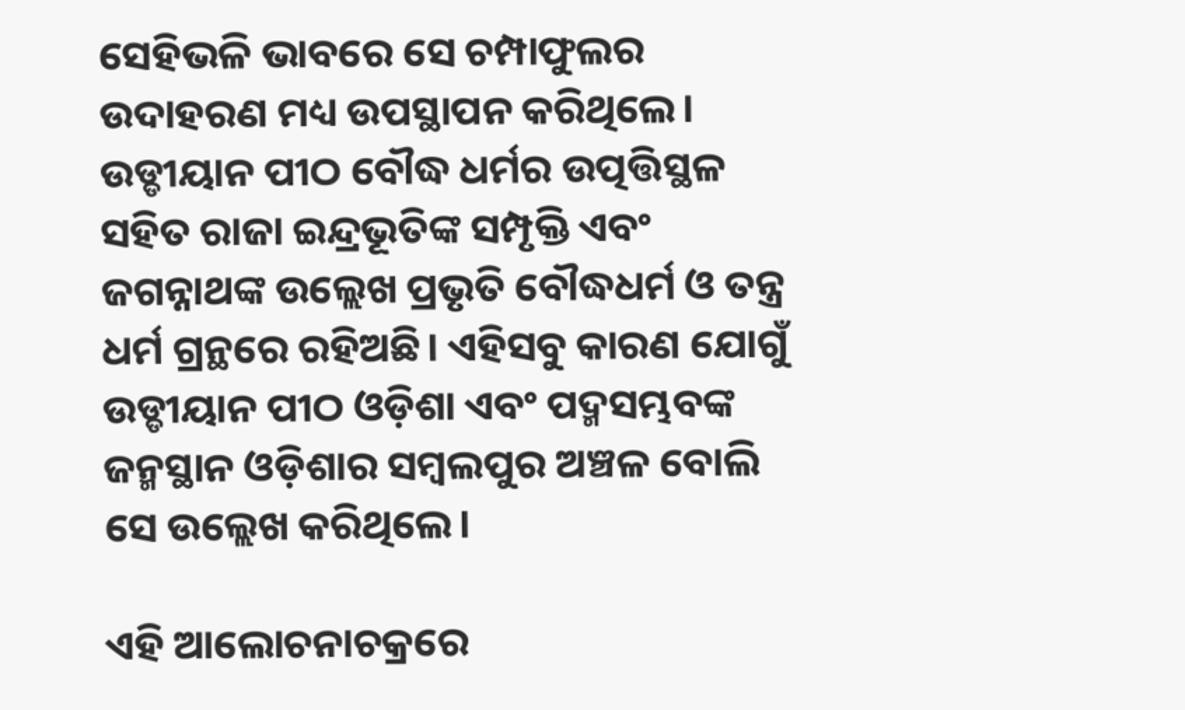ସେହିଭଳି ଭାବରେ ସେ ଚମ୍ପାଫୁଲର ଉଦାହରଣ ମଧ୍ୟ ଉପସ୍ଥାପନ କରିଥିଲେ। ଉଡ୍ଡୀୟାନ ପୀଠ ବୌଦ୍ଧ ଧର୍ମର ଉତ୍ପତ୍ତିସ୍ଥଳ ସହିତ ରାଜା ଇନ୍ଦ୍ରଭୂତିଙ୍କ ସମ୍ପୃକ୍ତି ଏବଂ ଜଗନ୍ନାଥଙ୍କ ଉଲ୍ଲେଖ ପ୍ରଭୃତି ବୌଦ୍ଧଧର୍ମ ଓ ତନ୍ତ୍ର ଧର୍ମ ଗ୍ରନ୍ଥରେ ରହିଅଛି। ଏହିସବୁ କାରଣ ଯୋଗୁଁ ଉଡ୍ଡୀୟାନ ପୀଠ ଓଡ଼ିଶା ଏବଂ ପଦ୍ମସମ୍ଭବଙ୍କ ଜନ୍ମସ୍ଥାନ ଓଡ଼ିଶାର ସମ୍ବଲପୁର ଅଞ୍ଚଳ ବୋଲି ସେ ଉଲ୍ଲେଖ କରିଥିଲେ।

ଏହି ଆଲୋଚନାଚକ୍ରରେ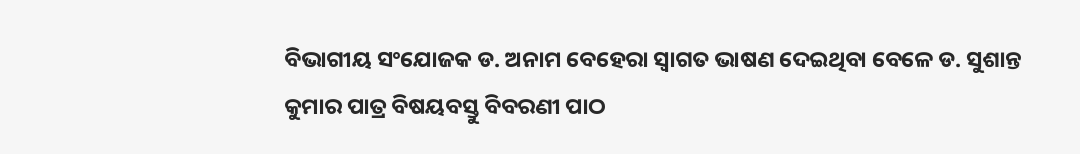ବିଭାଗୀୟ ସଂଯୋଜକ ଡ. ଅନାମ ବେହେରା ସ୍ୱାଗତ ଭାଷଣ ଦେଇଥିବା ବେଳେ ଡ. ସୁଶାନ୍ତ କୁମାର ପାତ୍ର ବିଷୟବସ୍ତୁ ବିବରଣୀ ପାଠ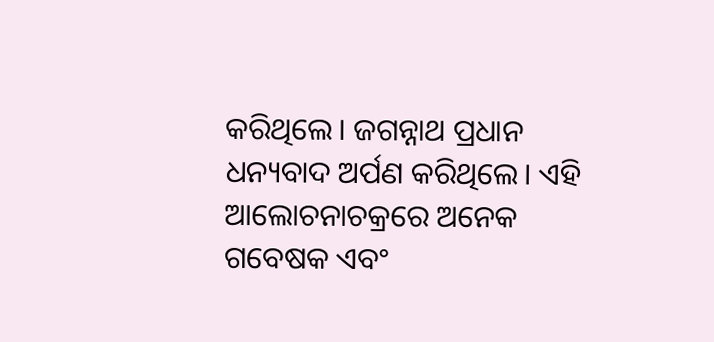କରିଥିଲେ। ଜଗନ୍ନାଥ ପ୍ରଧାନ ଧନ୍ୟବାଦ ଅର୍ପଣ କରିଥିଲେ। ଏହି ଆଲୋଚନାଚକ୍ରରେ ଅନେକ ଗବେଷକ ଏବଂ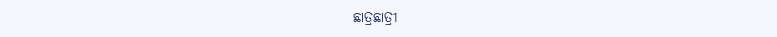ଛାତ୍ରଛାତ୍ରୀ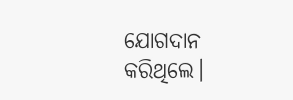ଯୋଗଦାନ କରିଥିଲେ।